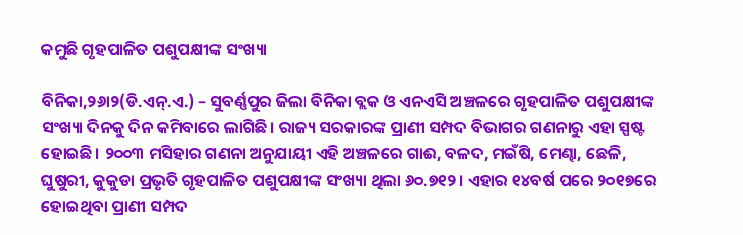କମୁଛି ଗୃହପାଳିତ ପଶୁପକ୍ଷୀଙ୍କ ସଂଖ୍ୟା

ବିନିକା,୨୬ା୨(ଡି.ଏନ୍‌.ଏ.) – ସୁବର୍ଣ୍ଣପୁର ଜିଲା ବିନିକା ବ୍ଲକ ଓ ଏନଏସି ଅଞ୍ଚଳରେ ଗୃହପାଳିତ ପଶୁପକ୍ଷୀଙ୍କ ସଂଖ୍ୟା ଦିନକୁ ଦିନ କମିବାରେ ଲାଗିଛି। ରାଜ୍ୟ ସରକାରଙ୍କ ପ୍ରାଣୀ ସମ୍ପଦ ବିଭାଗର ଗଣନାରୁ ଏହା ସ୍ପଷ୍ଟ ହୋଇଛି। ୨୦୦୩ ମସିହାର ଗଣନା ଅନୁଯାୟୀ ଏହି ଅଞ୍ଚଳରେ ଗାଈ, ବଳଦ, ମଇଁଷି, ମେଣ୍ଢା, ଛେଳି, ଘୁଷୁରୀ, କୁକୁଡା ପ୍ରଭୃତି ଗୃହପାଳିତ ପଶୁପକ୍ଷୀଙ୍କ ସଂଖ୍ୟା ଥିଲା ୬୦.୭୧୨। ଏହାର ୧୪ବର୍ଷ ପରେ ୨୦୧୭ରେ ହୋଇଥିବା ପ୍ରାଣୀ ସମ୍ପଦ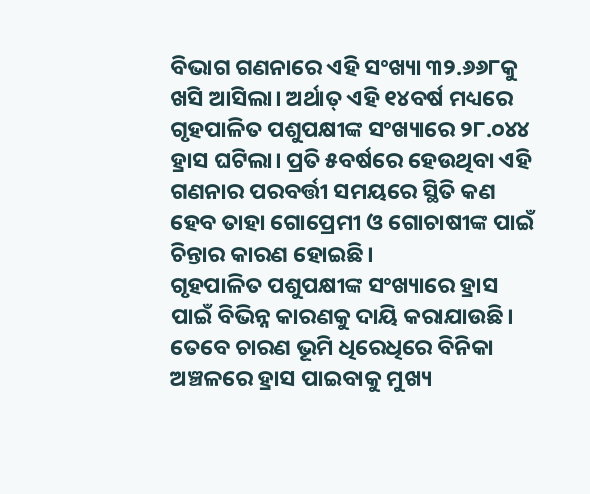ବିଭାଗ ଗଣନାରେ ଏହି ସଂଖ୍ୟା ୩୨.୬୬୮କୁ ଖସି ଆସିଲା। ଅର୍ଥାତ୍‌ ଏହି ୧୪ବର୍ଷ ମଧ୍ୟରେ ଗୃହପାଳିତ ପଶୁପକ୍ଷୀଙ୍କ ସଂଖ୍ୟାରେ ୨୮.୦୪୪ ହ୍ରାସ ଘଟିଲା। ପ୍ରତି ୫ବର୍ଷରେ ହେଉଥିବା ଏହି ଗଣନାର ପରବର୍ତ୍ତୀ ସମୟରେ ସ୍ଥିତି କଣ ହେବ ତାହା ଗୋପ୍ରେମୀ ଓ ଗୋଚାଷୀଙ୍କ ପାଇଁ ଚିନ୍ତାର କାରଣ ହୋଇଛି।
ଗୃହପାଳିତ ପଶୁପକ୍ଷୀଙ୍କ ସଂଖ୍ୟାରେ ହ୍ରାସ ପାଇଁ ବିଭିନ୍ନ କାରଣକୁ ଦାୟି କରାଯାଉଛି। ତେବେ ଚାରଣ ଭୂମି ଧିରେଧିରେ ବିନିକା ଅଞ୍ଚଳରେ ହ୍ରାସ ପାଇବାକୁ ମୁଖ୍ୟ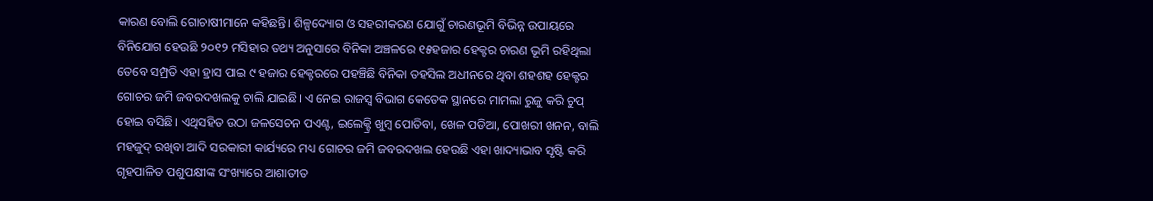କାରଣ ବୋଲି ଗୋଚାଷୀମାନେ କହିଛନ୍ତି। ଶିଳ୍ପଦ୍ୟୋଗ ଓ ସହରୀକରଣ ଯୋଗୁଁ ଚାରଣଭୂମି ବିଭିନ୍ନ ଉପାୟରେ ବିନିଯୋଗ ହେଉଛି ୨୦୧୨ ମସିହାର ତଥ୍ୟ ଅନୁସାରେ ବିନିକା ଅଞ୍ଚଳରେ ୧୫ହଜାର ହେକ୍ଟର ଚାରଣ ଭୂମି ରହିଥିଲା ତେବେ ସମ୍ପ୍ରତି ଏହା ହ୍ରାସ ପାଇ ୯ ହଜାର ହେକ୍ଟରରେ ପହଞ୍ଚିଛି ବିନିକା ତହସିଲ ଅଧୀନରେ ଥିବା ଶହଶହ ହେକ୍ଟର ଗୋଚର ଜମି ଜବରଦଖଲକୁ ଚାଲି ଯାଇଛି। ଏ ନେଇ ରାଜସ୍ବ ବିଭାଗ କେତେକ ସ୍ଥାନରେ ମାମଲା ରୁଜୁ କରି ଚୁପ୍‌ ହୋଇ ବସିଛି। ଏଥିସହିତ ଉଠା ଜଳସେଚନ ପଏଣ୍ଟ, ଇଲେକ୍ଟ୍ରି ଖୁମ୍ବ ପୋତିବା, ଖେଳ ପଡିଆ, ପୋଖରୀ ଖନନ, ବାଲି ମହଜୁଦ୍‌ ରଖିବା ଆଦି ସରକାରୀ କାର୍ଯ୍ୟରେ ମଧ୍ୟ ଗୋଚର ଜମି ଜବରଦଖଲ ହେଉଛି ଏହା ଖାଦ୍ୟାଭାବ ସୃଷ୍ଟି କରି ଗୃହପାଳିତ ପଶୁପକ୍ଷୀଙ୍କ ସଂଖ୍ୟାରେ ଆଶାତୀତ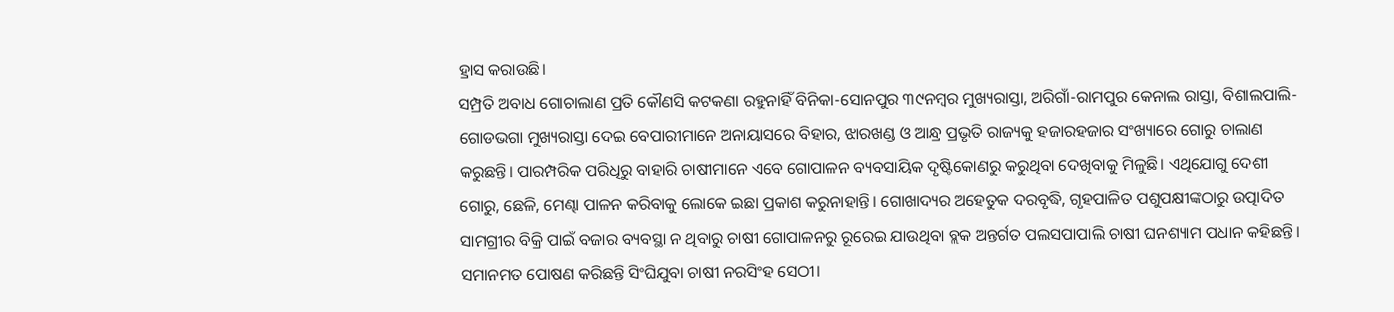ହ୍ରାସ କରାଉଛି।
ସମ୍ପ୍ରତି ଅବାଧ ଗୋଚାଲାଣ ପ୍ରତି କୌଣସି କଟକଣା ରହୁନାହିଁ ବିନିକା-ସୋନପୁର ୩୯ନମ୍ବର ମୁଖ୍ୟରାସ୍ତା, ଅରିଗାଁ-ରାମପୁର କେନାଲ ରାସ୍ତା, ବିଶାଲପାଲି-ଗୋଡଭଗା ମୁଖ୍ୟରାସ୍ତା ଦେଇ ବେପାରୀମାନେ ଅନାୟାସରେ ବିହାର, ଝାରଖଣ୍ଡ ଓ ଆନ୍ଧ୍ର ପ୍ରଭୃତି ରାଜ୍ୟକୁ ହଜାରହଜାର ସଂଖ୍ୟାରେ ଗୋରୁ ଚାଲାଣ କରୁଛନ୍ତି। ପାରମ୍ପରିକ ପରିଧିରୁ ବାହାରି ଚାଷୀମାନେ ଏବେ ଗୋପାଳନ ବ୍ୟବସାୟିକ ଦୃଷ୍ଟିକୋଣରୁ କରୁଥିବା ଦେଖିବାକୁ ମିଳୁଛି। ଏଥିଯୋଗୁ ଦେଶୀ ଗୋରୁ, ଛେଳି, ମେଣ୍ଢା ପାଳନ କରିବାକୁ ଲୋକେ ଇଛା ପ୍ରକାଶ କରୁନାହାନ୍ତି। ଗୋଖାଦ୍ୟର ଅହେତୁକ ଦରବୃଦ୍ଧି, ଗୃହପାଳିତ ପଶୁପକ୍ଷୀଙ୍କଠାରୁ ଉତ୍ପାଦିତ ସାମଗ୍ରୀର ବିକ୍ରି ପାଇଁ ବଜାର ବ୍ୟବସ୍ଥା ନ ଥିବାରୁ ଚାଷୀ ଗୋପାଳନରୁ ରୂରେଇ ଯାଉଥିବା ବ୍ଲକ ଅନ୍ତର୍ଗତ ପଲସପାପାଲି ଚାଷୀ ଘନଶ୍ୟାମ ପଧାନ କହିଛନ୍ତି। ସମାନମତ ପୋଷଣ କରିଛନ୍ତି ସିଂଘିଯୁବା ଚାଷୀ ନରସିଂହ ସେଠୀ।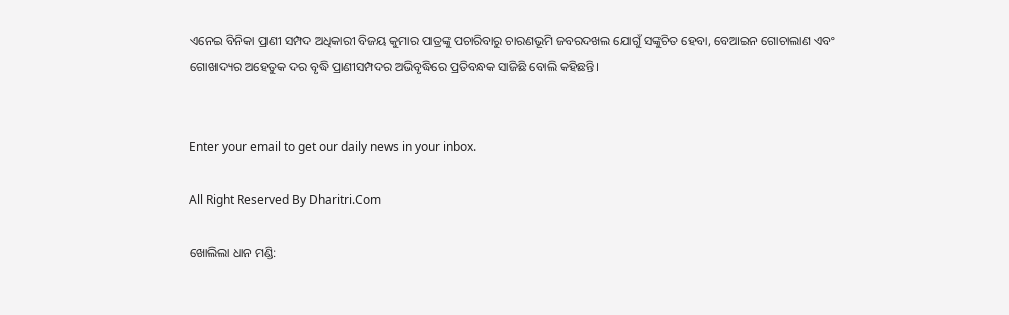ଏନେଇ ବିନିକା ପ୍ରାଣୀ ସମ୍ପଦ ଅଧିକାରୀ ବିଜୟ କୁମାର ପାତ୍ରଙ୍କୁ ପଚାରିବାରୁ ଚାରଣଭୂମି ଜବରଦଖଲ ଯୋଗୁଁ ସଙ୍କୁଚିତ ହେବା, ବେଆଇନ ଗୋଚାଲାଣ ଏବଂ ଗୋଖାଦ୍ୟର ଅହେତୁକ ଦର ବୃଦ୍ଧି ପ୍ରାଣୀସମ୍ପଦର ଅଭିବୃଦ୍ଧିରେ ପ୍ରତିବନ୍ଧକ ସାଜିଛି ବୋଲି କହିଛନ୍ତି।


Enter your email to get our daily news in your inbox.

All Right Reserved By Dharitri.Com

ଖୋଲିଲା ଧାନ ମଣ୍ଡି: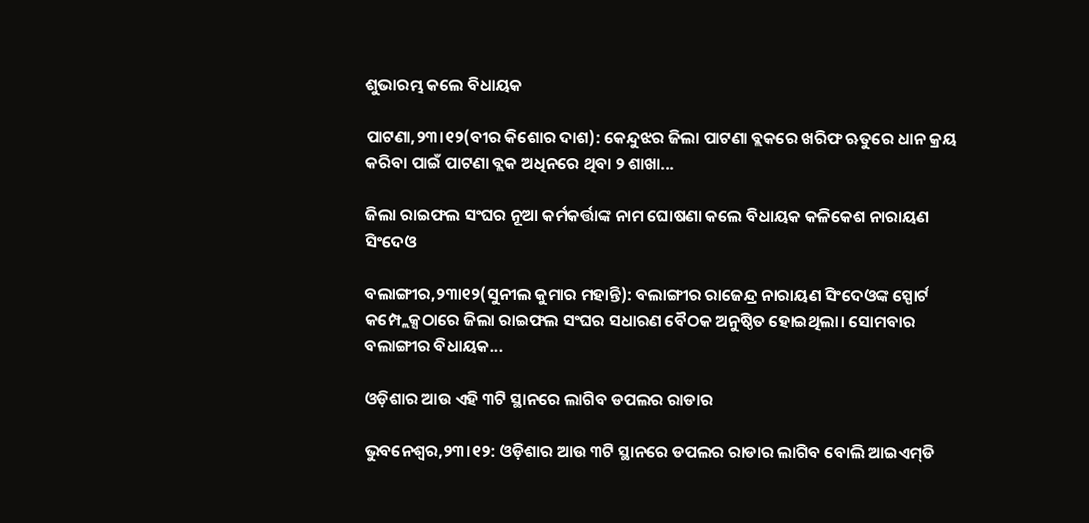ଶୁଭାରମ୍ଭ କଲେ ବିଧାୟକ

ପାଟଣା,୨୩।୧୨(ବୀର କିଶୋର ଦାଶ): କେନ୍ଦୁଝର ଜିଲା ପାଟଣା ବ୍ଲକରେ ଖରିଫ ଋତୁରେ ଧାନ କ୍ରୟ କରିବା ପାଇଁ ପାଟଣା ବ୍ଲକ ଅଧିନରେ ଥିବା ୨ ଶାଖା...

ଜିଲା ରାଇଫଲ ସଂଘର ନୂଆ କର୍ମକର୍ତ୍ତାଙ୍କ ନାମ ଘୋଷଣା କଲେ ବିଧାୟକ କଳିକେଶ ନାରାୟଣ ସିଂଦେଓ

ବଲାଙ୍ଗୀର,୨୩ା୧୨(ସୁନୀଲ କୁମାର ମହାନ୍ତି): ବଲାଙ୍ଗୀର ରାଜେନ୍ଦ୍ର ନାରାୟଣ ସିଂଦେଓଙ୍କ ସ୍ପୋର୍ଟ କମ୍ପ୍ଲେକ୍ସଠାରେ ଜିଲା ରାଇଫଲ ସଂଘର ସଧାରଣ ବୈଠକ ଅନୁଷ୍ଠିତ ହୋଇଥିଲା। ସୋମବାର ବଲାଙ୍ଗୀର ବିଧାୟକ...

ଓଡ଼ିଶାର ଆଉ ଏହି ୩ଟି ସ୍ଥାନରେ ଲାଗିବ ଡପଲର ରାଡାର

ଭୁବନେଶ୍ୱର,୨୩।୧୨: ଓଡ଼ିଶାର ଆଉ ୩ଟି ସ୍ଥାନରେ ଡପଲର ରାଡାର ଲାଗିବ ବୋଲି ଆଇଏମ୍‌ଡି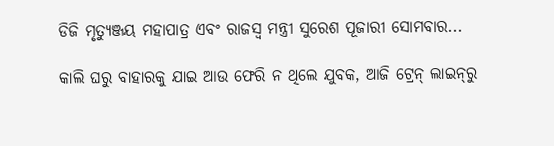ଡିଜି ମୃତ୍ୟୁଞ୍ଜୟ ମହାପାତ୍ର ଏବଂ ରାଜସ୍ବ ମନ୍ତ୍ରୀ ସୁରେଶ ପୂଜାରୀ ସୋମବାର...

କାଲି ଘରୁ ବାହାରକୁ ଯାଇ ଆଉ ଫେରି ନ ଥିଲେ ଯୁବକ, ଆଜି ଟ୍ରେନ୍‌ ଲାଇନ୍‌ରୁ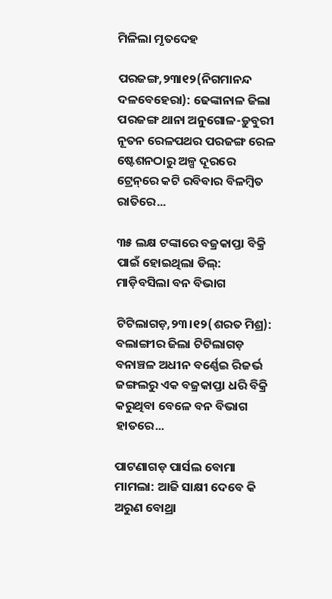ମିଳିଲା ମୃତଦେହ

ପରଜଙ୍ଗ,୨୩ା୧୨(ନିଗମାନନ୍ଦ ଦଳବେହେରା): ଢେଙ୍କାନାଳ ଜିଲା ପରଜଙ୍ଗ ଥାନା ଅନୁଗୋଳ-ଡ଼ୁବୁରୀ ନୂତନ ରେଳପଥର ପରଜଙ୍ଗ ରେଳ ଷ୍ଟେଶନଠାରୁ ଅଳ୍ପ ଦୂରରେ ଟ୍ରେନ୍‌ରେ କଟି ରବିବାର ବିଳମ୍ବିତ ରାତିରେ...

୩୫ ଲକ୍ଷ ଟଙ୍କାରେ ବଜ୍ରକାପ୍ତା ବିକ୍ରି ପାଇଁ ହୋଇଥିଲା ଡିଲ୍‌: ମାଡ଼ିବସିଲା ବନ ବିଭାଗ

ଟିଟିଲାଗଡ଼,୨୩।୧୨(ଶରତ ମିଶ୍ର): ବଲାଙ୍ଗୀର ଜିଲା ଟିଟିଲାଗଡ଼ ବନାଞ୍ଚଳ ଅଧୀନ ବର୍ଣ୍ଣେଇ ରିଜର୍ଭ ଜଙ୍ଗଲରୁ ଏକ ବଜ୍ରକାପ୍ତା ଧରି ବିକ୍ରି କରୁଥିବା ବେଳେ ବନ ବିଭାଗ ହାତରେ...

ପାଟଣାଗଡ଼ ପାର୍ସଲ ବୋମା ମାମଲା: ଆଜି ସାକ୍ଷୀ ଦେବେ କି ଅରୁଣ ବୋଥ୍ରା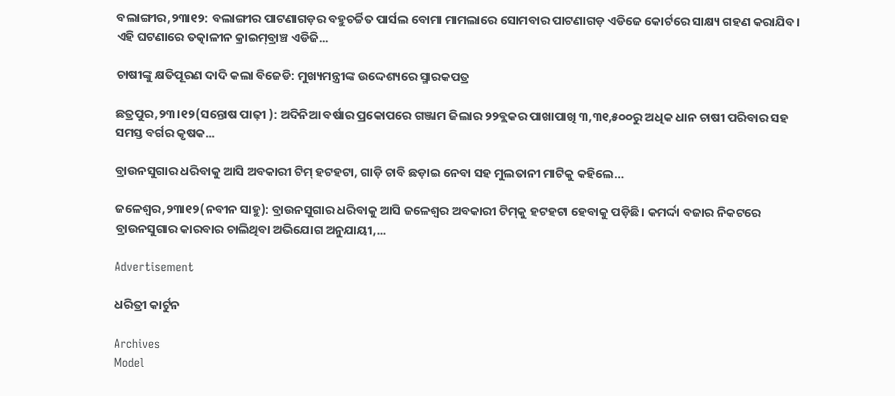ବଲାଙ୍ଗୀର,୨୩ା୧୨: ବଲାଙ୍ଗୀର ପାଟଣାଗଡ଼ର ବହୁଚର୍ଚ୍ଚିତ ପାର୍ସଲ ବୋମା ମାମଲାରେ ସୋମବାର ପାଟଣାଗଡ଼ ଏଡିଜେ କୋର୍ଟରେ ସାକ୍ଷ୍ୟ ଗହଣ କରାଯିବ। ଏହି ଘଟଣାରେ ତତ୍କାଳୀନ କ୍ରାଇମ୍‌ବ୍ରାଞ୍ଚ ଏଡିଜି...

ଚାଷୀଙ୍କୁ କ୍ଷତିପୂରଣ ଦାଦି କଲା ବିଜେଡି: ମୁଖ୍ୟମନ୍ତ୍ରୀଙ୍କ ଉଦ୍ଦେଶ୍ୟରେ ସ୍ମାରକପତ୍ର

ଛତ୍ରପୁର,୨୩।୧୨(ସନ୍ତୋଷ ପାଢ଼ୀ ): ଅଦିନିଆ ବର୍ଷାର ପ୍ରକୋପରେ ଗଞ୍ଜାମ ଜିଲାର ୨୨ବ୍ଲକର ପାଖାପାଖି ୩,୩୧,୫୦୦ରୁ ଅଧିକ ଧାନ ଚାଷୀ ପରିବାର ସହ ସମସ୍ତ ବର୍ଗର କୃଷକ...

ବ୍ରାଉନସୁଗାର ଧରିବାକୁ ଆସି ଅବକାରୀ ଟିମ୍‌ ହଟହଟା, ଗାଡ଼ି ଚାବି ଛଡ଼ାଇ ନେବା ସହ ମୁଲତାନୀ ମାଟିକୁ କହିଲେ…

ଜଳେଶ୍ୱର,୨୩ା୧୨(ନବୀନ ସାହୁ): ବ୍ରାଉନସୁଗାର ଧରିବାକୁ ଆସି ଜଳେଶ୍ୱର ଅବକାରୀ ଟିମ୍‌କୁ ହଟହଟା ହେବାକୁ ପଡ଼ିଛି। କମର୍ଦ୍ଦା ବଜାର ନିକଟରେ ବ୍ରାଉନସୁଗାର କାରବାର ଚାଲିଥିବା ଅଭିଯୋଗ ଅନୁଯାୟୀ,...

Advertisement

ଧରିତ୍ରୀ କାର୍ଟୁନ

Archives
Model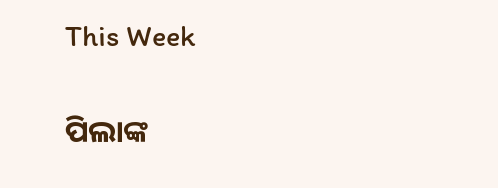This Week

ପିଲାଙ୍କ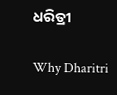ଧରିତ୍ରୀ

Why Dharitri